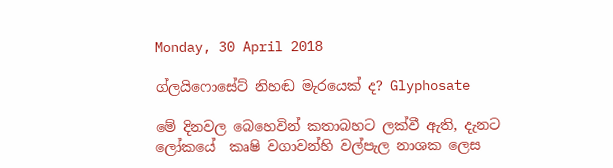Monday, 30 April 2018

ග්ලයිෆොසේට් නිහඬ මැරයෙක් ද? Glyphosate

මේ දිනවල බෙහෙවින් කතාබහට ලක්වී ඇති, දැනට ලෝකයේ  කෘෂි වගාවන්හි වල්පැල නාශක ලෙස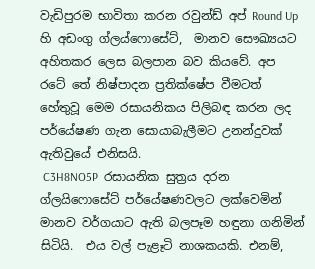වැඩිපුරම භාවිතා කරන රවුන්ඩ් අප් Round Up  හි අඩංගු ග්ලය්ෆොසේට්,  මානව සෞඛ්‍යයට අහිතකර ලෙස බලපාන බව කියවේ. අප රටේ තේ නිෂ්පාදන ප්‍රතික්ෂේප වීමටත් හේතුවූ මෙම රසායනිකය පිලිබඳ කරන ලද පර්යේෂණ ගැන සොයාබැලීමට උනන්දුවක් ඇතිවුයේ එනිසයි.
 C3H8NO5P  රසායනික සුත්‍රය දරන ග්ලයිෆොසේට් පර්යේෂණවලට ලක්වෙමින් මානව වර්ගයාට ඇති බලපෑම හඳුනා ගනිමින් සිටියි.  එය වල් පැළෑටි නාශකයකි. එනම්,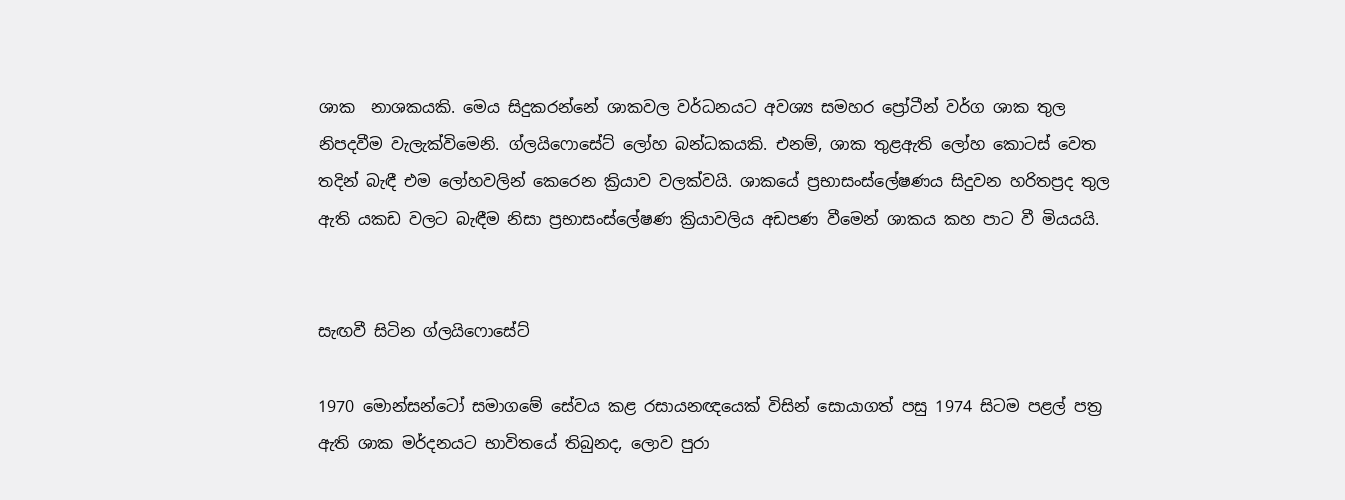ශාක  නාශකයකි. මෙය සිදුකරන්නේ ශාකවල වර්ධනයට අවශ්‍ය සමහර ප්‍රෝටීන් වර්ග ශාක තුල නිපදවීම වැලැක්විමෙනි. ග්ලයිෆොසේට් ලෝහ බන්ධකයකි. එනම්, ශාක තුළඇති ලෝහ කොටස් වෙත තදින් බැඳී එම ලෝහවලින් කෙරෙන ක්‍රියාව වලක්වයි. ශාකයේ ප්‍රභාසංස්ලේෂණය සිදුවන හරිතප්‍රද තුල ඇති යකඩ වලට බැඳීම නිසා ප්‍රභාසංස්ලේෂණ ක්‍රියාවලිය අඩපණ වීමෙන් ශාකය කහ පාට වී මියයයි.


සැඟවී සිටින ග්ලයිෆොසේට්

1970 මොන්සන්ටෝ සමාගමේ සේවය කළ රසායනඥයෙක් විසින් සොයාගත් පසු 1974 සිටම පළල් පත්‍ර ඇති ශාක මර්දනයට භාවිතයේ තිබුනද, ලොව පුරා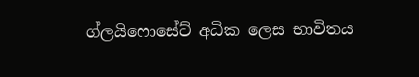ග්ලයිෆොසේට් අධික ලෙස භාවිතය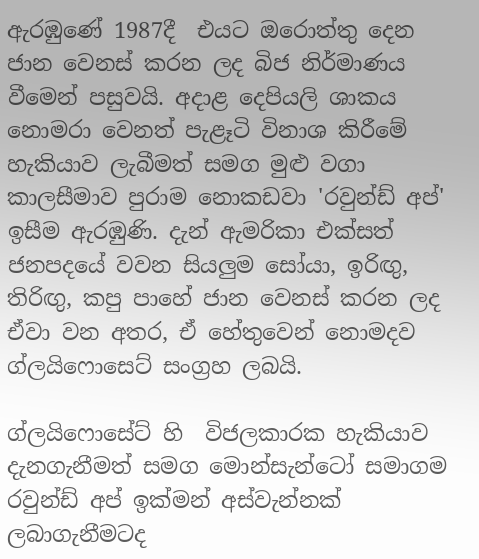ඇරඹුණේ 1987දී  එයට ඔරොත්තු දෙන ජාන වෙනස් කරන ලද බිජ නිර්මාණය වීමෙන් පසුවයි. අදාළ දෙපියලි ශාකය නොමරා වෙනත් පැළෑටි විනාශ කිරීමේ හැකියාව ලැබීමත් සමග මුළු වගා කාලසීමාව පුරාම නොකඩවා 'රවුන්ඩ් අප්' ඉසීම ඇරඹුණි. දැන් ඇමරිකා එක්සත් ජනපදයේ වවන සියලුම සෝයා, ඉරිඟු, තිරිඟු, කපු පාහේ ජාන වෙනස් කරන ලද ඒවා වන අතර, ඒ හේතුවෙන් නොමදව ග්ලයිෆොසෙට් සංග්‍රහ ලබයි.

ග්ලයිෆොසේට් හි  විජලකාරක හැකියාව දැනගැනීමත් සමග මොන්සැන්ටෝ සමාගම රවුන්ඩ් අප් ඉක්මන් අස්වැන්නක් ලබාගැනීමටද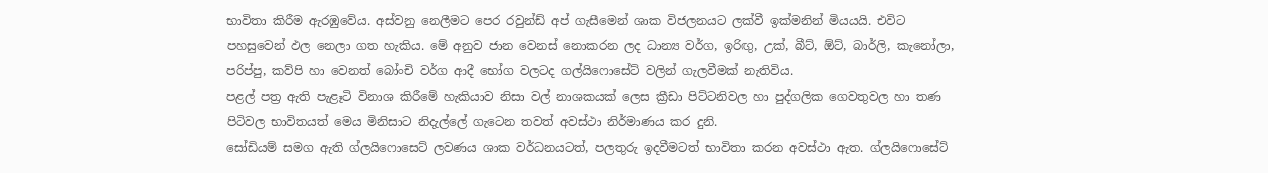භාවිතා කිරීම ඇරඹුවේය. අස්වනු නෙලීමට පෙර රවුන්ඩ් අප් ගැසීමෙන් ශාක විජලනයට ලක්වී ඉක්මනින් මියයයි. එවිට පහසුවෙන් ඵල නෙලා ගත හැකිය. මේ අනුව ජාන වෙනස් නොකරන ලද ධාන්‍ය වර්ග, ඉරිඟු, උක්, බීට්, ඕට්, බාර්ලි, කැනෝලා, පරිප්පු, කව්පි හා වෙනත් බෝංචි වර්ග ආදී භෝග වලටද ගල්යිෆොසේට් වලින් ගැලවීමක් නැතිවිය.
පළල් පත්‍ර ඇති පැළෑටි විනාශ කිරීමේ හැකියාව නිසා වල් නාශකයක් ලෙස ක්‍රීඩා පිට්ටනිවල හා පුද්ගලික ගෙවතුවල හා තණ පිටිවල භාවිතයත් මෙය මිනිසාට නිදැල්ලේ ගැටෙන තවත් අවස්ථා නිර්මාණය කර දුනි.
සෝඩියම් සමග ඇති ග්ලයිෆොසෙට් ලවණය ශාක වර්ධනයටත්, පලතුරු ඉදවීමටත් භාවිතා කරන අවස්ථා ඇත. ග්ලයිෆොසේට්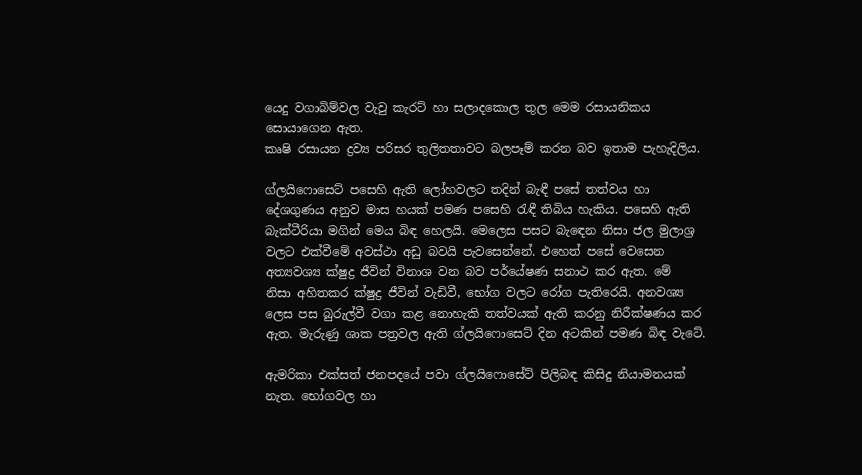යෙදු වගාබිම්වල වැවු කැරට් හා සලාදකොල තුල මෙම රසායනිකය සොයාගෙන ඇත.
කෘෂි රසායන ද්‍රව්‍ය පරිසර තුලිතතාවට බලපෑම් කරන බව ඉතාම පැහැදිලිය.

ග්ලයිෆොසෙට් පසෙහි ඇති ලෝහවලට තදින් බැඳී පසේ තත්වය හා දේශගුණය අනුව මාස හයක් පමණ පසෙහි රැඳී තිබිය හැකිය. පසෙහි ඇති බැක්ටීරියා මගින් මෙය බිඳ හෙලයි. මෙලෙස පසට බැඳෙන නිසා ජල මුලාශ්‍ර වලට එක්වීමේ අවස්ථා අඩු බවයි පැවසෙන්නේ. එහෙත් පසේ වෙසෙන අත්‍යවශ්‍ය ක්ෂුද්‍ර ජීවින් විනාශ වන බව පර්යේෂණ සනාථ කර ඇත. මේ  නිසා අහිතකර ක්ෂුද්‍ර ජීවින් වැඩිවී, භෝග වලට රෝග පැතිරෙයි. අනවශ්‍ය ලෙස පස බුරුල්වී වගා කළ නොහැකි තත්වයක් ඇති කරනු නිරීක්ෂණය කර ඇත. මැරුණු ශාක පත්‍රවල ඇති ග්ලයිෆොසෙට් දින අටකින් පමණ බිඳ වැටේ.

ඇමරිකා එක්සත් ජනපදයේ පවා ග්ලයිෆොසේට් පිලිබඳ කිසිදු නියාමනයක් නැත. භෝගවල හා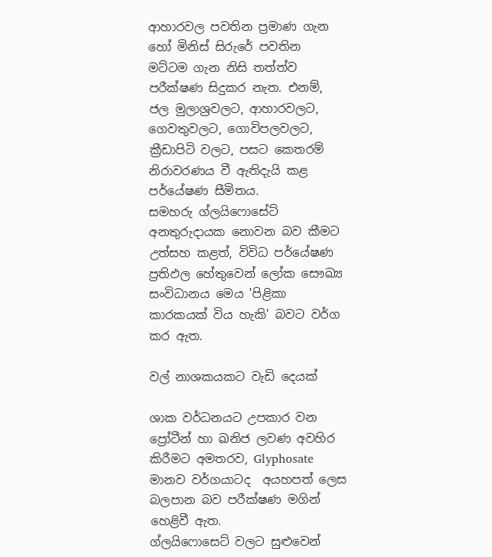ආහාරවල පවතින ප්‍රමාණ ගැන හෝ මිනිස් සිරුරේ පවතින මට්ටම ගැන නිසි තත්ත්ව පරීක්ෂණ සිදුකර නැත. එනම්, ජල මුලාශ්‍රවලට, ආහාරවලට, ගෙවතුවලට, ගොවිපලවලට, ක්‍රීඩාපිටි වලට, පසට කෙතරම් නිරාවරණය වී ඇතිදැයි කළ පර්යේෂණ සීමිතය.
සමහරු ග්ලයිෆොසේට් අනතුරුදායක නොවන බව කීමට උත්සහ කළත්, විවිධ පර්යේෂණ ප්‍රතිඵල හේතුවෙන් ලෝක සෞඛ්‍ය සංවිධානය මෙය 'පිළිකා කාරකයක් විය හැකි' බවට වර්ග කර ඇත.

වල් නාශකයකට වැඩි දෙයක්

ශාක වර්ධනයට උපකාර වන ප්‍රෝටීන් හා ඛනිජ ලවණ අවහිර කිරීමට අමතරව, Glyphosate මානව වර්ගයාටද  අයහපත් ලෙස බලපාන බව පරීක්ෂණ මගින් හෙළිවී ඇත.
ග්ලයිෆොසෙට් වලට සුළුවෙන්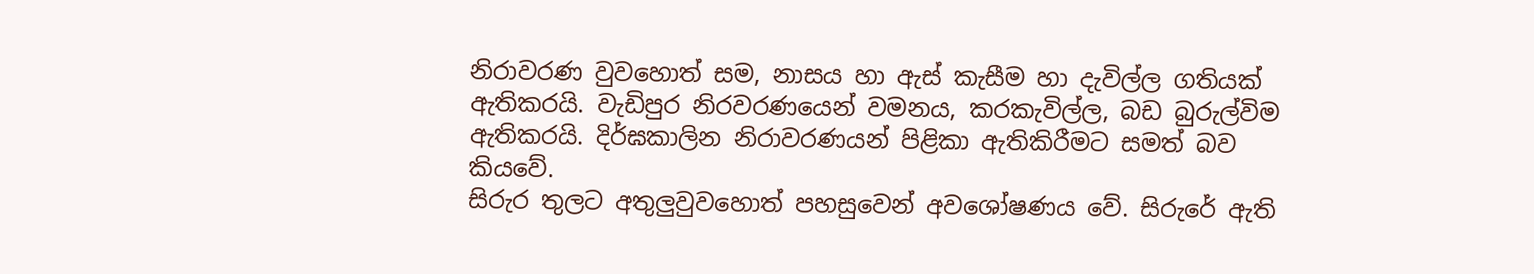නිරාවරණ වුවහොත් සම, නාසය හා ඇස් කැසීම හා දැවිල්ල ගතියක් ඇතිකරයි. වැඩිපුර නිරවරණයෙන් වමනය, කරකැවිල්ල, බඩ බුරුල්විම ඇතිකරයි. දිර්ඝකාලින නිරාවරණයන් පිළිකා ඇතිකිරීමට සමත් බව කියවේ.
සිරුර තුලට අතුලුවුවහොත් පහසුවෙන් අවශෝෂණය වේ. සිරුරේ ඇති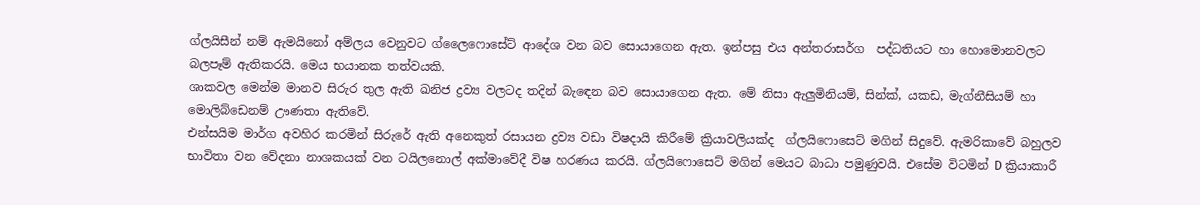ග්ලයිසීන් නම් ඇමයිනෝ අම්ලය වෙනුවට ග්ලෛෆොසේට් ආදේශ වන බව සොයාගෙන ඇත. ඉන්පසු එය අන්තරාසර්ග  පද්ධතියට හා හොමොනවලට බලපෑම් ඇතිකරයි. මෙය භයානක තත්වයකි.
ශාකවල මෙන්ම මානව සිරුර තුල ඇති ඛනිජ ද්‍රව්‍ය වලටද තදින් බැඳෙන බව සොයාගෙන ඇත. මේ නිසා ඇලුමිනියම්, සින්ක්, යකඩ, මැග්නීසියම් හා මොලිබ්ඩෙනම් ඌණතා ඇතිවේ.
එන්සයිම මාර්ග අවහිර කරමින් සිරුරේ ඇති අනෙකුත් රසායන ද්‍රව්‍ය වඩා විෂදායි කිරීමේ ක්‍රියාවලියක්ද  ග්ලයිෆොසෙට් මගින් සිදුවේ. ඇමරිකාවේ බහුලව භාවිතා වන වේදනා නාශකයක් වන ටයිලනොල් අක්මාවේදී විෂ හරණය කරයි. ග්ලයිෆොසෙට් මගින් මෙයට බාධා පමුණුවයි. එසේම විටමින් D ක්‍රියාකාරී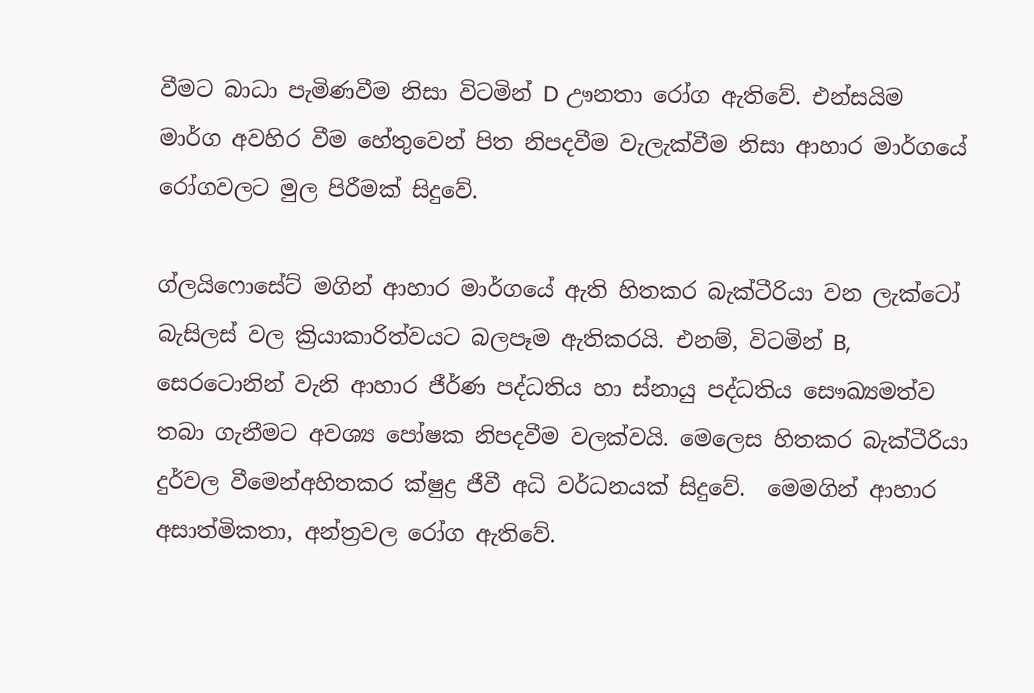වීමට බාධා පැමිණවීම නිසා විටමින් D ඌනතා රෝග ඇතිවේ. එන්සයිම මාර්ග අවහිර වීම හේතුවෙන් පිත නිපදවීම වැලැක්වීම නිසා ආහාර මාර්ගයේ රෝගවලට මුල පිරීමක් සිදුවේ.

ග්ලයිෆොසේට් මගින් ආහාර මාර්ගයේ ඇති හිතකර බැක්ටීරියා වන ලැක්ටෝ බැසිලස් වල ක්‍රියාකාරිත්වයට බලපෑම ඇතිකරයි. එනම්, විටමින් B, සෙරටොනින් වැනි ආහාර ජීර්ණ පද්ධතිය හා ස්නායු පද්ධතිය සෞඛ්‍යමත්ව තබා ගැනීමට අවශ්‍ය පෝෂක නිපදවීම වලක්වයි. මෙලෙස හිතකර බැක්ටීරියා දුර්වල වීමෙන්අහිතකර ක්ෂුද්‍ර ජීවී අධි වර්ධනයක් සිදුවේ.  මෙමගින් ආහාර අසාත්මිකතා, අන්ත්‍රවල රෝග ඇතිවේ.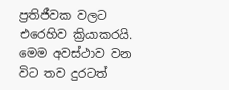ප්‍රතිජීවක වලට එරෙහිව ක්‍රියාකරයි.
මෙම අවස්ථාව වන විට තව දුරටත්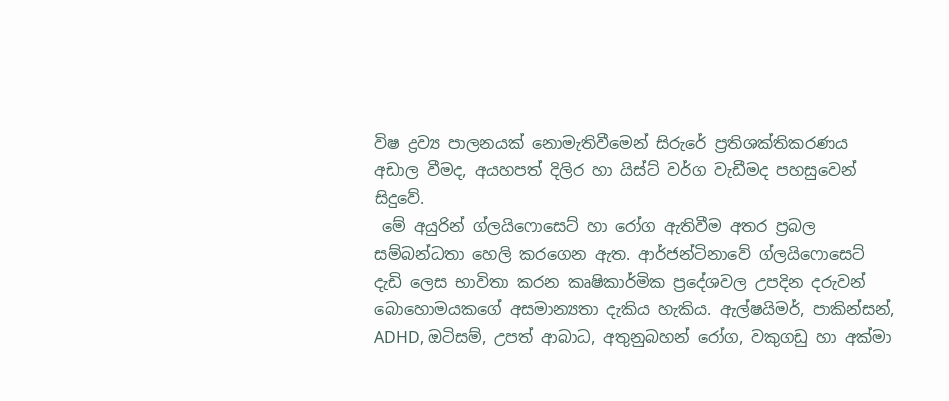විෂ ද්‍රව්‍ය පාලනයක් නොමැතිවීමෙන් සිරුරේ ප්‍රතිශක්තිකරණය අඩාල වීමද, අයහපත් දිලිර හා යිස්ට් වර්ග වැඩීමද පහසුවෙන් සිදුවේ.
 මේ අයුරින් ග්ලයිෆොසෙට් හා රෝග ඇතිවීම අතර ප්‍රබල සම්බන්ධතා හෙලි කරගෙන ඇත. ආර්ජන්ටිනාවේ ග්ලයිෆොසෙට් දැඩි ලෙස භාවිතා කරන කෘෂිකාර්මික ප්‍රදේශවල උපදින දරුවන් බොහොමයකගේ අසමාන්‍යතා දැකිය හැකිය. ඇල්ෂයිමර්, පාකින්සන්, ADHD, ඔටිසම්, උපත් ආබාධ, අතුනුබහන් රෝග, වකුගඩු හා අක්මා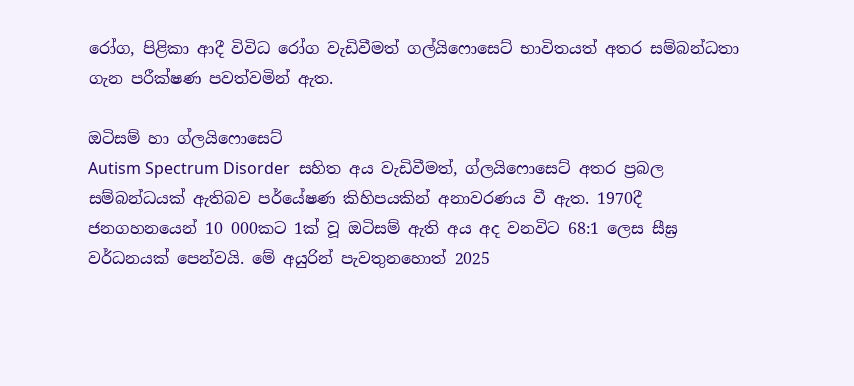රෝග, පිළිකා ආදී විවිධ රෝග වැඩිවීමත් ගල්යිෆොසෙට් භාවිතයත් අතර සම්බන්ධතා ගැන පරීක්ෂණ පවත්වමින් ඇත.

ඔටිසම් හා ග්ලයිෆොසෙට්
Autism Spectrum Disorder  සහිත අය වැඩිවීමත්, ග්ලයිෆොසෙට් අතර ප්‍රබල සම්බන්ධයක් ඇතිබව පර්යේෂණ කිහිපයකින් අනාවරණය වී ඇත. 1970දී ජනගහනයෙන් 10 000කට 1ක් වූ ඔටිසම් ඇති අය අද වනවිට 68:1 ලෙස සීඝ්‍ර වර්ධනයක් පෙන්වයි. මේ අයුරින් පැවතුනහොත් 2025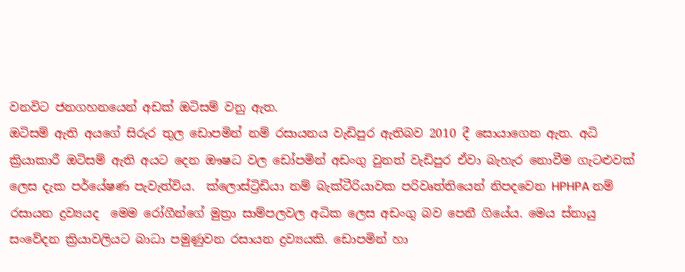වනවිට ජනගහනයෙන් අඩක් ඔටිසම් වනු ඇත.
ඔටිසම් ඇති අයගේ සිරුර තුල ඩොපමින් නම් රසායනය වැඩිපුර ඇතිබව 2010 දී සොයාගෙන ඇත. අධි ක්‍රියාකාරී ඔටිසම් ඇති අයට දෙන ඖෂධ වල ඩෝපමින් අඩංගු වුනත් වැඩිපුර ඒවා බැහැර නොවීම ගැටළුවක් ලෙස දැක පර්යේෂණ පැවැත්විය.  ක්ලොස්ට්‍රිඩියා නම් බැක්ටීරියාවක පරිවෘත්තියෙන් නිපදවෙන HPHPA නම් රසායන ද්‍රව්‍යයද  මෙම රෝගීන්ගේ මුත්‍රා සාම්පලවල අධික ලෙස අඩංගු බව පෙනී ගියේය. මෙය ස්නායු සංවේදන ක්‍රියාවලියට බාධා පමුණුවන රසායන ද්‍රව්‍යයකි. ඩොපමින් හා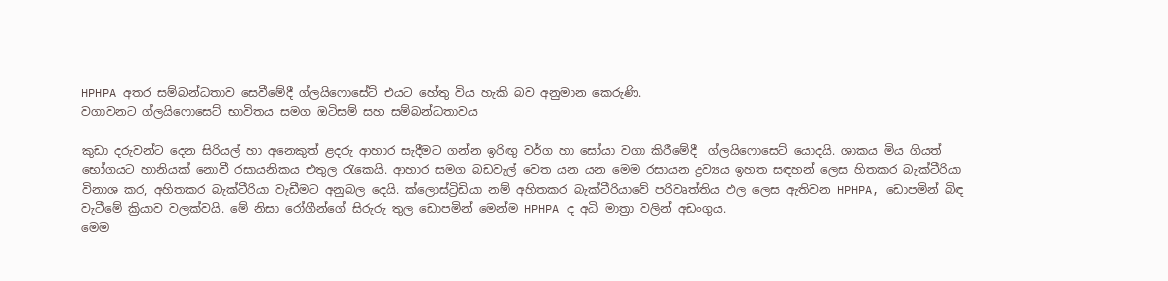HPHPA අතර සම්බන්ධතාව සෙවීමේදී ග්ලයිෆොසේට් එයට හේතු විය හැකි බව අනුමාන කෙරුණි.
වගාවනට ග්ලයිෆොසෙට් භාවිතය සමග ඔටිසම් සහ සම්බන්ධතාවය

කුඩා දරුවන්ට දෙන සිරියල් හා අනෙකුත් ළදරු ආහාර සැදීමට ගන්න ඉරිඟු වර්ග හා සෝයා වගා කිරීමේදී  ග්ලයිෆොසෙට් යොදයි. ශාකය මිය ගියත් භෝගයට හානියක් නොවී රසායනිකය එතුල රැකෙයි. ආහාර සමග බඩවැල් වෙත යන යන මෙම රසායන ද්‍රව්‍යය ඉහත සඳහන් ලෙස හිතකර බැක්ටීරියා විනාශ කර, අහිතකර බැක්ටීරියා වැඩීමට අනුබල දෙයි. ක්ලොස්ට්‍රිඩියා නම් අහිතකර බැක්ටීරියාවේ පරිවෘත්තිය ඵල ලෙස ඇතිවන HPHPA, ඩොපමින් බිඳ වැටීමේ ක්‍රියාව වලක්වයි. මේ නිසා රෝගීන්ගේ සිරුරු තුල ඩොපමින් මෙන්ම HPHPA ද අධි මාත්‍රා වලින් අඩංගුය.
මෙම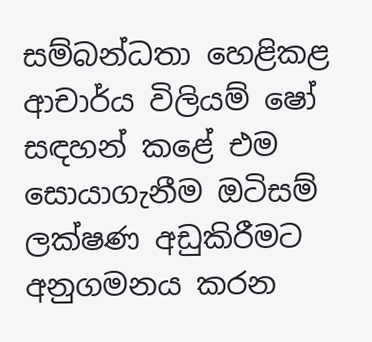සම්බන්ධතා හෙළිකළ ආචාර්ය විලියම් ෂෝ සඳහන් කළේ එම සොයාගැනීම ඔටිසම් ලක්ෂණ අඩුකිරීමට අනුගමනය කරන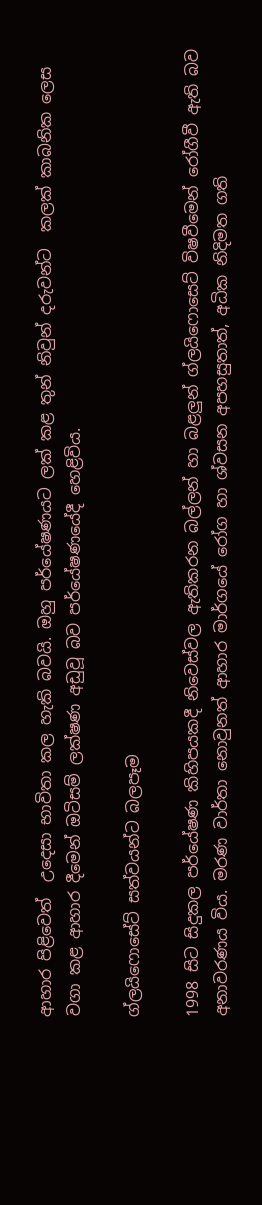ආහාර පිළිවෙත්  උදෙසා භාවිතා කල හැකි බවයි. ඔහු පර්යේෂණයට ලක් කළ තුන් නිවුන් දරුවන්ට  කලක් කාබනික ලෙස වගා කළ ආහාර දීමෙන් ඔටිසම් ලක්ෂණ අඩුවූ බව පර්යේෂණයේදී හෙළිවිය.

ග්ලයිෆොසේට් සත්වයන්ට බලපෑම

1998 සිට සිදුකල පර්යේෂණ කිහිපයකදී නිවෙස්වල ඇතිකරන බල්ලන් හා බළලුන් ග්ලයිෆොසෙට් විෂවීමෙන් රෝගීවී ඇති බව අනාවරණය විය. මරණ වාර්තා නොවුනත් ආහාර මාර්ගයේ රෝග හා ශ්වසන අපහසුතාත්, අධික නිදිමත ගති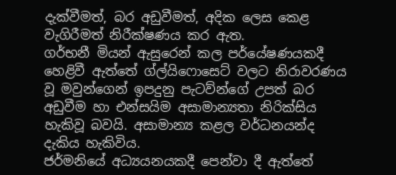දැක්වීමත්, බර අඩුවීමත්, අදික ලෙස කෙළ වැගිරීමත් නිරීක්ෂණය කර ඇත.
ගර්භනී මියන් ඇසුරෙන් කල පර්යේෂණයකදී  හෙළිවී ඇත්තේ ග්ල්යිෆොසෙට් වලට නිරාවරණය වූ මවුන්ගෙන් ඉපදුනු පැටව්න්ගේ උපත් බර අඩුවීම හා එන්සයිම අසාමාන්‍යතා නිරික්සිය හැකිවූ බවයි. අසාමාන්‍ය කළල වර්ධනයන්ද  දැකිය හැකිවිය.
ජර්මනියේ අධ්‍යයනයකදී පෙන්වා දී ඇත්තේ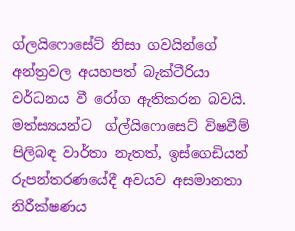ග්ලයිෆොසේට් නිසා ගවයින්ගේ අන්ත්‍රවල අයහපත් බැක්ටීරියා වර්ධනය වී රෝග ඇතිකරන බවයි.
මත්ස්‍යයන්ට  ග්ල්යිෆොසෙට් විෂවීම් පිලිබඳ වාර්තා නැතත්, ඉස්ගෙඩියන් රුපන්තරණයේදී අවයව අසමානතා නිරීක්ෂණය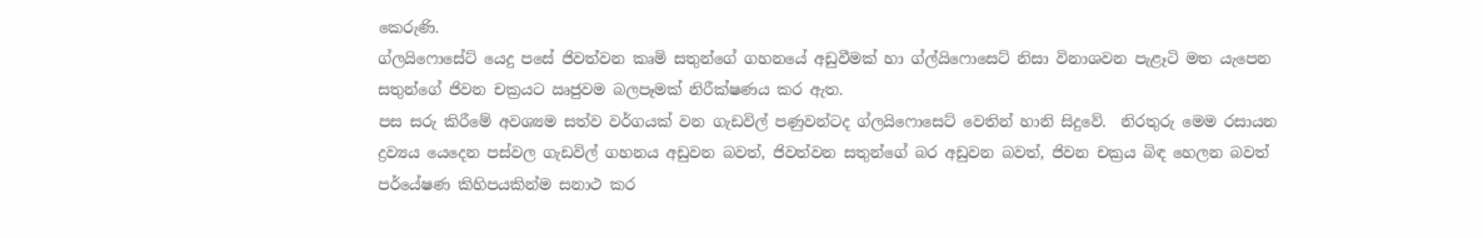කෙරුණි.
ග්ලයිෆොසේට් යෙදු පසේ ජිවත්වන කෘමි සතුන්ගේ ගහනයේ අඩුවීමක් හා ග්ල්යිෆොසෙට් නිසා විනාශවන පැළෑටි මත යැපෙන සතුන්ගේ ජිවන චක්‍රයට ඍජුවම බලපෑමක් නිරීක්ෂණය කර ඇත.
පස සරු කිරීමේ අවශ්‍යම සත්ව වර්ගයක් වන ගැඩවිල් පණුවන්ටද ග්ලයිෆොසෙට් වෙතින් හානි සිදුවේ.  නිරතුරු මෙම රසායන ද්‍රව්‍යය යෙදෙන පස්වල ගැඩවිල් ගහනය අඩුවන බවත්, ජිවත්වන සතුන්ගේ බර අඩුවන බවත්, ජිවන චක්‍රය බිඳ හෙලන බවත් පර්යේෂණ කිහිපයකින්ම සනාථ කර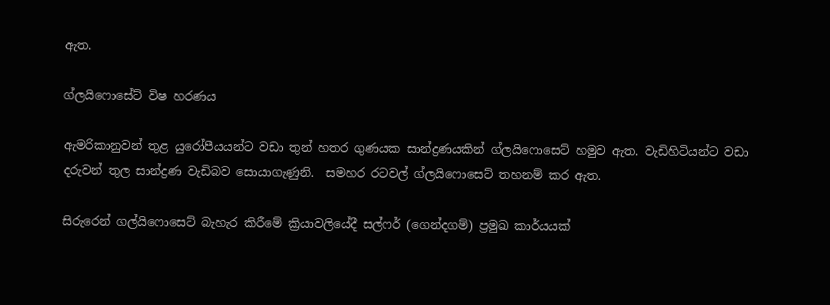ඇත.

ග්ලයිෆොසේට් විෂ හරණය

ඇමරිකානුවන් තුළ යුරෝපීයයන්ට වඩා තුන් හතර ගුණයක සාන්ද්‍රණයකින් ග්ලයිෆොසෙට් හමුව ඇත. වැඩිහිටියන්ට වඩා දරුවන් තුල සාන්ද්‍රණ වැඩිබව සොයාගැණුනි.  සමහර රටවල් ග්ලයිෆොසෙට් තහනම් කර ඇත.

සිරුරෙන් ගල්යිෆොසෙට් බැහැර කිරීමේ ක්‍රියාවලියේදී සල්ෆර් (ගෙන්දගම්) ප්‍රමුඛ කාර්යයක්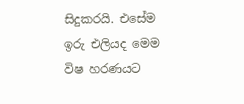සිදුකරයි. එසේම ඉරු එලියද මෙම විෂ හරණයට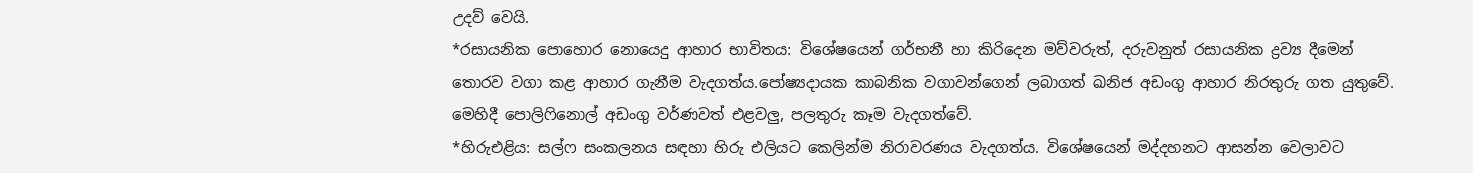උදව් වෙයි.
*රසායනික පොහොර නොයෙදු ආහාර භාවිතය: විශේෂයෙන් ගර්භනී හා කිරිදෙන මව්වරුත්, දරුවනුත් රසායනික ද්‍රව්‍ය දීමෙන් තොරව වගා කළ ආහාර ගැනීම වැදගත්ය.පෝෂ්‍යදායක කාබනික වගාවන්ගෙන් ලබාගත් ඛනිජ අඩංගු ආහාර නිරතුරු ගත යුතුවේ. මෙහිදී පොලිෆිනොල් අඩංගු වර්ණවත් එළවලු, පලතුරු කෑම වැදගත්වේ.
*හිරුඑළිය: සල්ෆ සංකලනය සඳහා හිරු එලියට කෙලින්ම නිරාවරණය වැදගත්ය. විශේෂයෙන් මද්දහනට ආසන්න වෙලාවට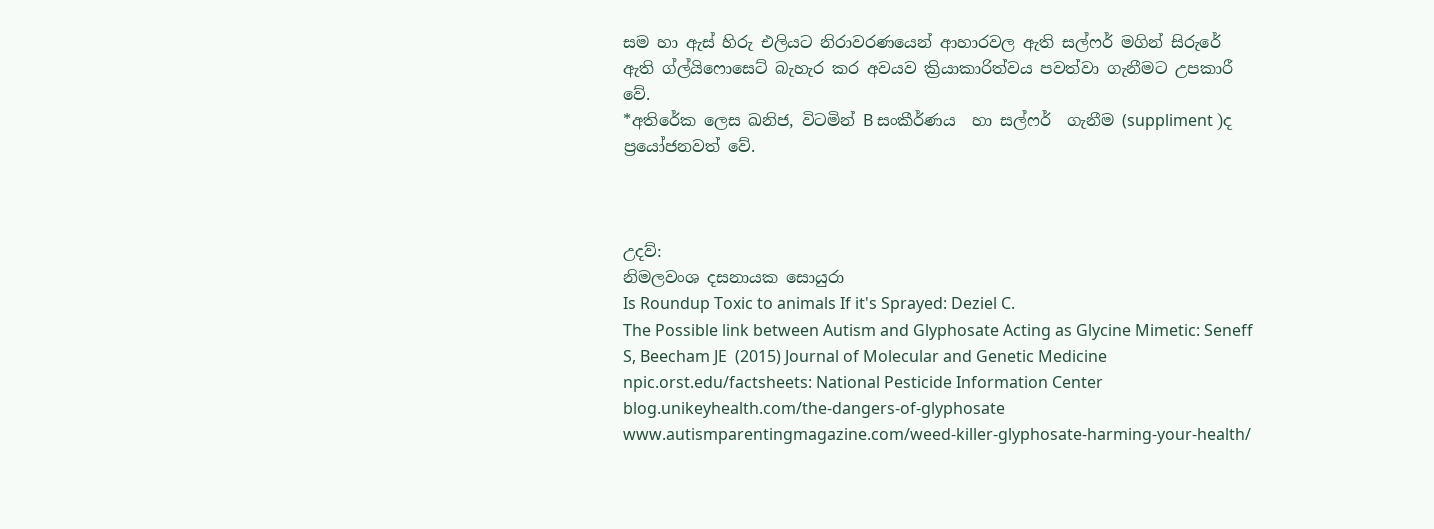සම හා ඇස් හිරු එලියට නිරාවරණයෙන් ආහාරවල ඇති සල්ෆර් මගින් සිරුරේ ඇති ග්ල්යිෆොසෙට් බැහැර කර අවයව ක්‍රියාකාරිත්වය පවත්වා ගැනීමට උපකාරී වේ.
*අතිරේක ලෙස ඛනිජ, විටමින් B සංකීර්ණය  හා සල්ෆර්  ගැනීම (suppliment )ද ප්‍රයෝජනවත් වේ.



උදව්:
නිමලවංශ දසනායක සොයුරා
Is Roundup Toxic to animals If it's Sprayed: Deziel C.
The Possible link between Autism and Glyphosate Acting as Glycine Mimetic: Seneff S, Beecham JE  (2015) Journal of Molecular and Genetic Medicine
npic.orst.edu/factsheets: National Pesticide Information Center
blog.unikeyhealth.com/the-dangers-of-glyphosate
www.autismparentingmagazine.com/weed-killer-glyphosate-harming-your-health/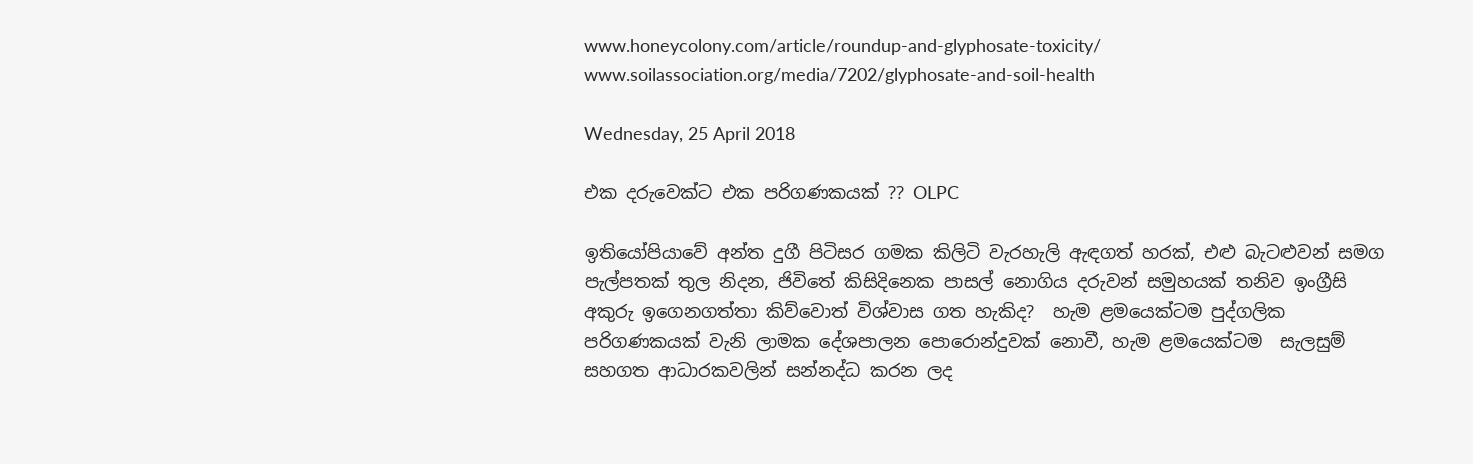www.honeycolony.com/article/roundup-and-glyphosate-toxicity/
www.soilassociation.org/media/7202/glyphosate-and-soil-health

Wednesday, 25 April 2018

එක දරුවෙක්ට එක පරිගණකයක් ?? OLPC

ඉතියෝපියාවේ අන්ත දුගී පිටිසර ගමක කිලිටි වැරහැලි ඇඳගත් හරක්, එළු බැටළුවන් සමග පැල්පතක් තුල නිදන, ජිවිතේ කිසිදිනෙක පාසල් නොගිය දරුවන් සමුහයක් තනිව ඉංග්‍රීසි අකුරු ඉගෙනගත්තා කිව්වොත් විශ්වාස ගත හැකිද?  හැම ළමයෙක්ටම පුද්ගලික පරිගණකයක් වැනි ලාමක දේශපාලන පොරොන්දුවක් නොවී, හැම ළමයෙක්ටම  සැලසුම් සහගත ආධාරකවලින් සන්නද්ධ කරන ලද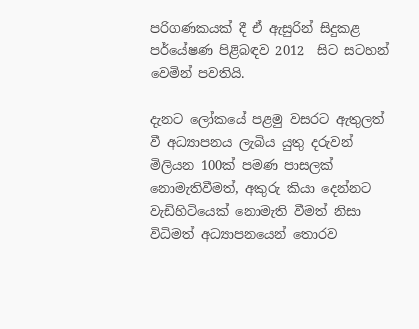පරිගණකයක් දී ඒ ඇසුරින් සිදුකළ පර්යේෂණ පිළිබඳව 2012  සිට සටහන් වෙමින් පවතියි.

දැනට ලෝකයේ පළමු වසරට ඇතුලත් වී අධ්‍යාපනය ලැබිය යුතු දරුවන් මිලියන 100ක් පමණ පාසලක් නොමැතිවීමත්, අකුරු කියා දෙන්නට වැඩිහිටියෙක් නොමැති වීමත් නිසා විධිමත් අධ්‍යාපනයෙන් තොරව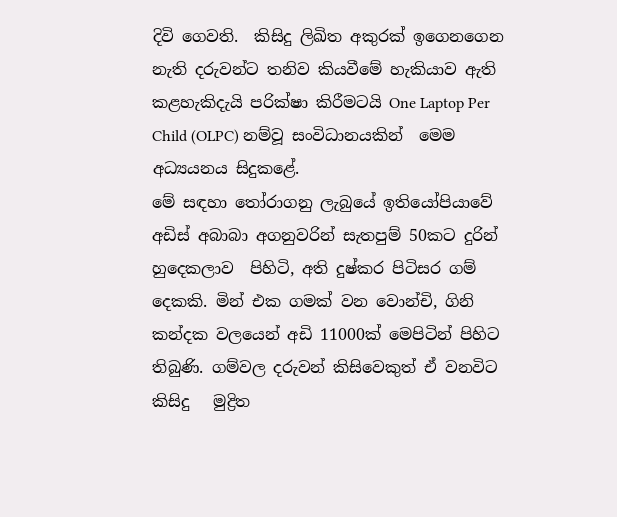දිවි ගෙවති.  කිසිදු ලිඛිත අකුරක් ඉගෙනගෙන නැති දරුවන්ට තනිව කියවීමේ හැකියාව ඇති කළහැකිදැයි පරික්ෂා කිරීමටයි One Laptop Per Child (OLPC) නම්වූ සංවිධානයකින්  මෙම අධ්‍යයනය සිදුකළේ.
මේ සඳහා තෝරාගනු ලැබුයේ ඉතියෝපියාවේ අඩිස් අබාබා අගනුවරින් සැතපුම් 50කට දුරින් හුදෙකලාව  පිහිටි, අති දුෂ්කර පිටිසර ගම් දෙකකි. මින් එක ගමක් වන වොන්චි, ගිනි කන්දක වලයෙන් අඩි 11000ක් මෙපිටින් පිහිට තිබුණි. ගම්වල දරුවන් කිසිවෙකුත් ඒ වනවිට කිසිදු   මුද්‍රිත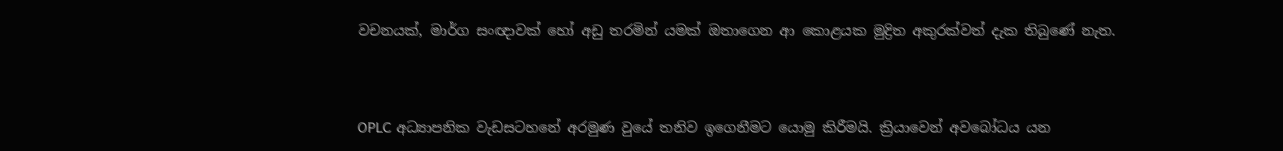වචනයක්, මාර්ග සංඥාවක් හෝ අඩු තරමින් යමක් ඔතාගෙන ආ කොළයක මුද්‍රිත අකුරක්වත් දැක තිබුණේ නැත.


OPLC අධ්‍යාපනික වැඩසටහනේ අරමුණ වුයේ තනිව ඉගෙනීමට යොමු කිරීමයි. ක්‍රියාවෙන් අවබෝධය යන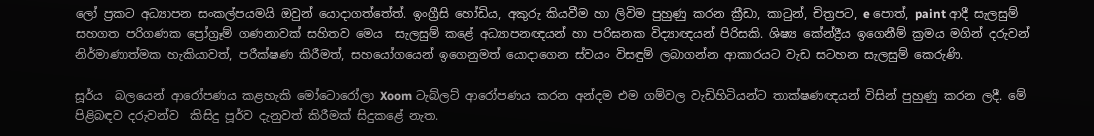ලෝ ප්‍රකට අධ්‍යාපන සංකල්පයමයි ඔවුන් යොදාගත්තේත්. ඉංග්‍රීසි හෝඩිය, අකුරු කියවීම හා ලිවිම පුහුණු කරන ක්‍රීඩා, කාටුන්, චිත්‍රපට, e පොත්, paint ආදී සැලසුම් සහගත පරිගණක ප්‍රෝග්‍රෑම් ගණනාවක් සහිතව මෙය  සැලසුම් කළේ අධ්‍යාපනඥයන් හා පරිඝනක විද්‍යාඥයන් පිරිසකි. ශිෂ්‍ය කේන්ද්‍රීය ඉගෙනීම් ක්‍රමය මගින් දරුවන් නිර්මාණාත්මක හැකියාවත්, පරීක්ෂණ කිරීමත්, සහයෝගයෙන් ඉගෙනුමත් යොදාගෙන ස්වයං විසඳුම් ලබාගන්න ආකාරයට වැඩ සටහන සැලසුම් කෙරුණි.

සූර්ය  බලයෙන් ආරෝපණය කළහැකි මෝටොරෝලා Xoom ටැබ්ලට් ආරෝපණය කරන අන්දම එම ගම්වල වැඩිහිටියන්ට තාක්ෂණඥයන් විසින් පුහුණු කරන ලදී. මේ පිළිබඳව දරුවන්ව  කිසිදු පූර්ව දැනුවත් කිරීමක් සිදුකළේ නැත.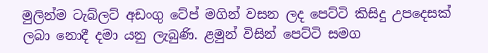මුලින්ම ටැබ්ලට් අඩංගු ටේප් මගින් වසන ලද පෙට්ටි කිසිදු උපදෙසක් ලබා නොදී දමා යනු ලැබුණි. ළමුන් විසින් පෙට්ටි සමග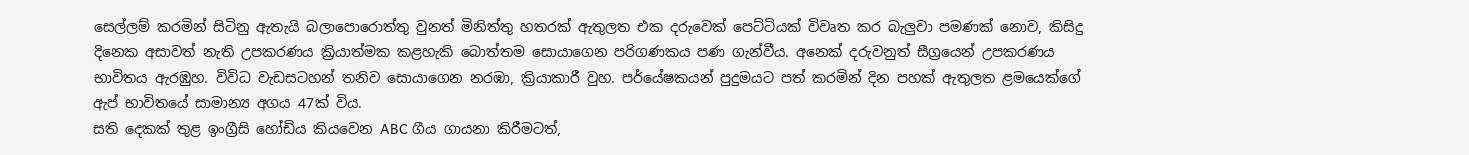සෙල්ලම් කරමින් සිටිනු ඇතැයි බලාපොරොත්තු වුනත් මිනිත්තු හතරක් ඇතුලත එක දරුවෙක් පෙට්ටියක් විවෘත කර බැලුවා පමණක් නොව, කිසිදු දිනෙක අසාවත් නැති උපකරණය ක්‍රියාත්මක කළහැකි බොත්තම සොයාගෙන පරිගණකය පණ ගැන්වීය. අනෙක් දරුවනුත් සීග්‍රයෙන් උපකරණය භාවිතය ඇරඹුහ. විවිධ වැඩසටහන් තනිව සොයාගෙන නරඹා, ක්‍රියාකාරී වුහ. පර්යේෂකයන් පුදුමයට පත් කරමින් දින පහක් ඇතුලත ළමයෙක්ගේ  ඇප් භාවිතයේ සාමාන්‍ය අගය 47ක් විය.
සති දෙකක් තුළ ඉංග්‍රීසි හෝඩිය කියවෙන ABC ගීය ගායනා කිරීමටත්,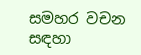සමහර වචන සඳහා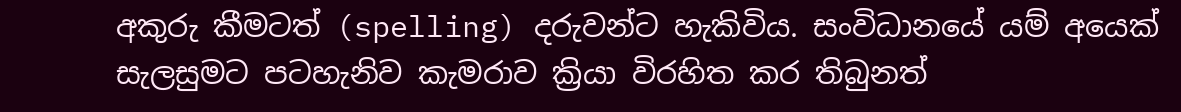අකුරු කීමටත් (spelling) දරුවන්ට හැකිවිය. සංවිධානයේ යම් අයෙක් සැලසුමට පටහැනිව කැමරාව ක්‍රියා විරහිත කර තිබුනත්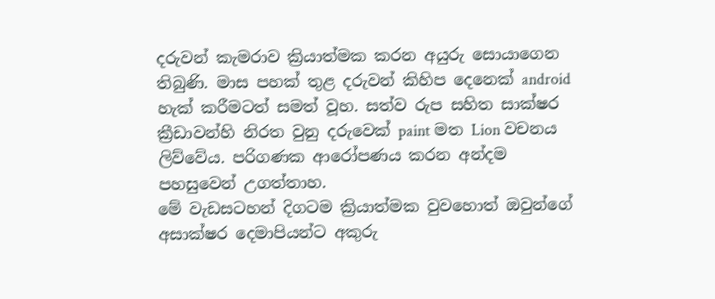දරුවන් කැමරාව ක්‍රියාත්මක කරන අයුරු සොයාගෙන තිබුණි. මාස පහක් තුළ දරුවන් කිහිප දෙනෙක් android හැක් කරීමටත් සමත් වූහ. සත්ව රුප සහිත සාක්ෂර ක්‍රීඩාවන්හි නිරත වුනු දරුවෙක් paint මත Lion වචනය ලිව්වේය. පරිගණක ආරෝපණය කරන අන්දම පහසුවෙන් උගත්තාහ.
මේ වැඩසටහන් දිගටම ක්‍රියාත්මක වුවහොත් ඔවුන්ගේ අසාක්ෂර දෙමාපියන්ට අකුරු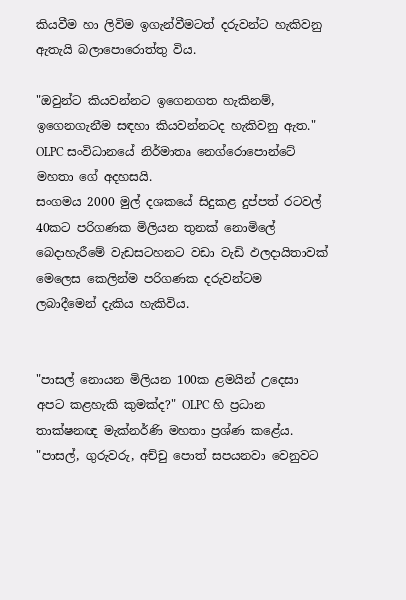කියවීම හා ලිවිම ඉගැන්වීමටත් දරුවන්ට හැකිවනු ඇතැයි බලාපොරොත්තු විය.

"ඔවුන්ට කියවන්නට ඉගෙනගත හැකිනම්, ඉගෙනගැනීම සඳහා කියවන්නටද හැකිවනු ඇත." OLPC සංවිධානයේ නිර්මාතෘ නෙග්රොපොන්ටේ මහතා ගේ අදහසයි.
සංගමය 2000 මුල් දශකයේ සිදුකළ දුප්පත් රටවල් 40කට පරිගණක මිලියන තුනක් නොමිලේ බෙදාහැරීමේ වැඩසටහනට වඩා වැඩි ඵලදායිතාවක් මෙලෙස කෙලින්ම පරිගණක දරුවන්ටම  ලබාදීමෙන් දැකිය හැකිවිය.


"පාසල් නොයන මිලියන 100ක ළමයින් උදෙසා අපට කළහැකි කුමක්ද?" OLPC හි ප්‍රධාන තාක්ෂනඥ මැක්නර්ණි මහතා ප්‍රශ්ණ කළේය.  "පාසල්, ගුරුවරු, අච්චු පොත් සපයනවා වෙනුවට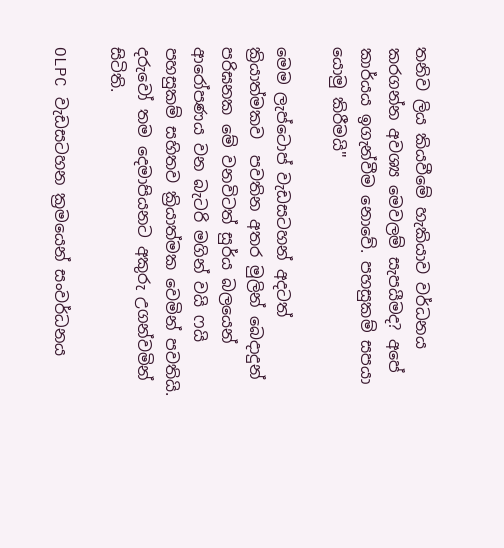තනිව ලිය කියවීමේ හැකියාව වර්ධනය කරගන්න අවශ්‍ය මෙවලම් සැපයීමද? අපේ කාර්යය ඉගැන්වීම නොවේ. පහසුකම් සපයා යොමු කිරීමයි"

මෙම ලැප්ටොප් වැඩසටහන් අදටත් ක්‍රියාත්මකව  පවතින අතර මුලින් බෙදාදුන් පරිඝනක මේ වනවිටත් සුර්ය බලයෙන් ආරෝපණය වන බැටරි මගින් වයි ෆයි පහසුකම් සහිතව ක්‍රියාත්මක වෙමින් පවතියි.  දරුවෝ තම දෙමාපියනට අකුරු උගන්වමින් සිටිති.

OLPC වැඩසටහන ක්‍රමයෙන් සංවර්ධනය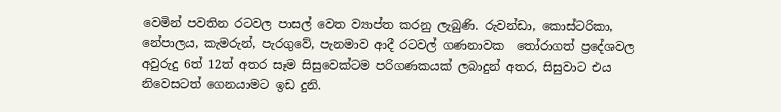වෙමින් පවතින රටවල පාසල් වෙත ව්‍යාප්ත කරනු ලැබුණි. රුවන්ඩා, කොස්ටරිකා, නේපාලය, කැමරුන්, පැරගුවේ, පැනමාව ආදී රටවල් ගණනාවක  තෝරාගත් ප්‍රදේශවල  අවුරුදු 6ත් 12ත් අතර සෑම සිසුවෙක්ටම පරිගණකයක් ලබාදුන් අතර, සිසුවාට එය නිවෙසටත් ගෙනයාමට ඉඩ දුනි.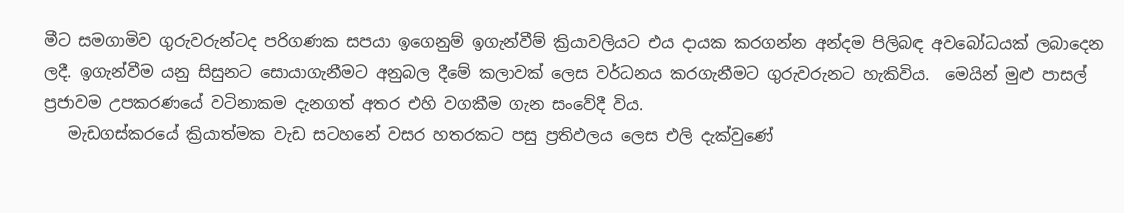මීට සමගාමිව ගුරුවරුන්ටද පරිගණක සපයා ඉගෙනුම් ඉගැන්වීම් ක්‍රියාවලියට එය දායක කරගන්න අන්දම පිලිබඳ අවබෝධයක් ලබාදෙන ලදී. ඉගැන්වීම යනු සිසුනට සොයාගැනීමට අනුබල දීමේ කලාවක් ලෙස වර්ධනය කරගැනීමට ගුරුවරුනට හැකිවිය.  මෙයින් මුළු පාසල් ප්‍රජාවම උපකරණයේ වටිනාකම දැනගත් අතර එහි වගකීම ගැන සංවේදී විය.
   මැඩගස්කරයේ ක්‍රියාත්මක වැඩ සටහනේ වසර හතරකට පසු ප්‍රතිඵලය ලෙස එලි දැක්වුණේ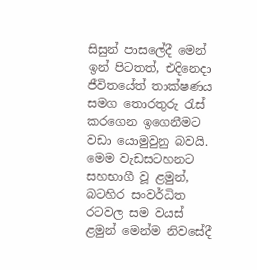සිසුන් පාසලේදී මෙන් ඉන් පිටතත්, එදිනෙදා ජීවිතයේත් තාක්ෂණය  සමග තොරතුරු රැස් කරගෙන ඉගෙනීමට වඩා යොමුවුනු බවයි. මෙම වැඩසටහනට සහභාගී වූ ළමුන්, බටහිර සංවර්ධිත රටවල සම වයස් ළමුන් මෙන්ම නිවසේදී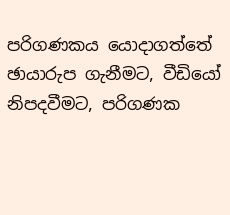පරිගණකය යොදාගත්තේ ඡායාරුප ගැනීමට, වීඩියෝ නිපදවීමට, පරිගණක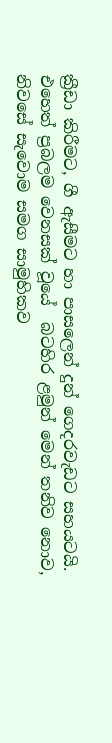ක්‍රීඩා කිරීමට, ගී ඇසීමට හා පාසලෙන් දුන් ගෙදරවැඩට සහයටයි. එහෙත් ප්‍රබලම වෙනසක් වූයේ  බටහිර ළමුන් මෙන් තනිව නොව, නිවසේ සැවොම සමග සාමුහිකව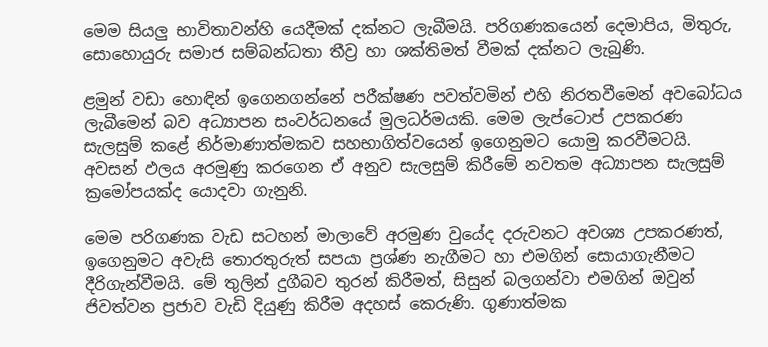මෙම සියලු භාවිතාවන්හි යෙදීමක් දක්නට ලැබීමයි. පරිගණකයෙන් දෙමාපිය, මිතුරු, සොහොයුරු සමාජ සම්බන්ධතා තීව්‍ර හා ශක්තිමත් වීමක් දක්නට ලැබුණි.

ළමුන් වඩා හොඳින් ඉගෙනගන්නේ පරීක්ෂණ පවත්වමින් එහි නිරතවීමෙන් අවබෝධය ලැබීමෙන් බව අධ්‍යාපන සංවර්ධනයේ මුලධර්මයකි. මෙම ලැප්ටොප් උපකරණ සැලසුම් කළේ නිර්මාණාත්මකව සහභාගිත්වයෙන් ඉගෙනුමට යොමු කරවීමටයි. අවසන් ඵලය අරමුණු කරගෙන ඒ අනුව සැලසුම් කිරීමේ නවතම අධ්‍යාපන සැලසුම් ක්‍රමෝපයක්ද යොදවා ගැනුනි.

මෙම පරිගණක වැඩ සටහන් මාලාවේ අරමුණ වුයේද දරුවනට අවශ්‍ය උපකරණත්, ඉගෙනුමට අවැසි තොරතුරුත් සපයා ප්‍රශ්ණ නැගීමට හා එමගින් සොයාගැනීමට දීරිගැන්වීමයි. මේ තුලින් දුගීබව තුරන් කිරීමත්, සිසුන් බලගන්වා එමගින් ඔවුන් ජිවත්වන ප්‍රජාව වැඩි දියුණු කිරීම අදහස් කෙරුණි. ගුණාත්මක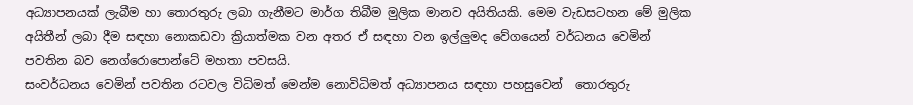අධ්‍යාපනයක් ලැබීම හා තොරතුරු ලබා ගැනීමට මාර්ග තිබීම මුලික මානව අයිතියකි. මෙම වැඩසටහන මේ මුලික අයිතීන් ලබා දීම සඳහා නොකඩවා ක්‍රියාත්මක වන අතර ඒ සඳහා වන ඉල්ලුමද වේගයෙන් වර්ධනය වෙමින් පවතින බව නෙග්රොපොන්ටේ මහතා පවසයි.
සංවර්ධනය වෙමින් පවතින රටවල විධිමත් මෙන්ම නොවිධිමත් අධ්‍යාපනය සඳහා පහසුවෙන්  තොරතුරු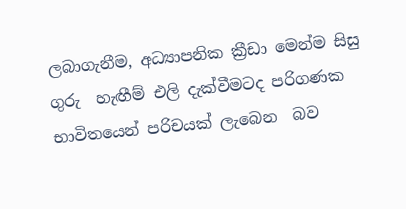ලබාගැනීම, අධ්‍යාපනික ක්‍රීඩා මෙන්ම සිසු ගුරු  හැඟීම් එලි දැක්වීමටද පරිගණක භාවිතයෙන් පරිචයක් ලැබෙන  බව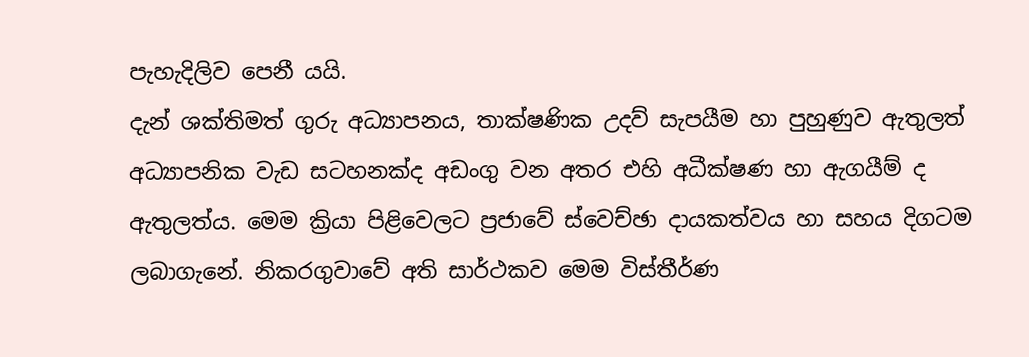පැහැදිලිව පෙනී යයි.
දැන් ශක්තිමත් ගුරු අධ්‍යාපනය, තාක්ෂණික උදව් සැපයීම හා පුහුණුව ඇතුලත් අධ්‍යාපනික වැඩ සටහනක්ද අඩංගු වන අතර එහි අධීක්ෂණ හා ඇගයීම් ද ඇතුලත්ය. මෙම ක්‍රියා පිළිවෙලට ප්‍රජාවේ ස්වෙච්ඡා දායකත්වය හා සහය දිගටම ලබාගැනේ. නිකරගුවාවේ අති සාර්ථකව මෙම විස්තීර්ණ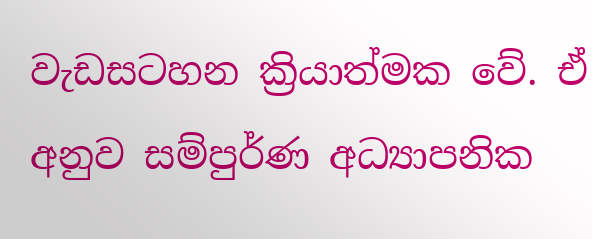වැඩසටහන ක්‍රියාත්මක වේ. ඒ අනුව සම්පුර්ණ අධ්‍යාපනික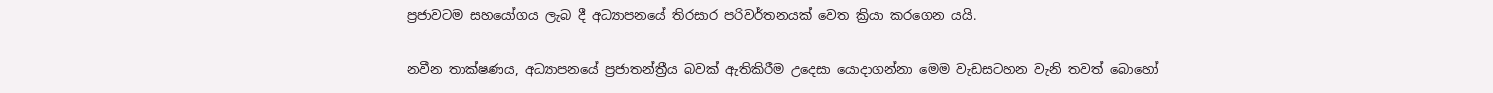ප්‍රජාවටම සහයෝගය ලැබ දී අධ්‍යාපනයේ තිරසාර පරිවර්තනයක් වෙත ක්‍රියා කරගෙන යයි.

නවීන තාක්ෂණය, අධ්‍යාපනයේ ප්‍රජාතන්ත්‍රීය බවක් ඇතිකිරීම උදෙසා යොදාගන්නා මෙම වැඩසටහන වැනි තවත් බොහෝ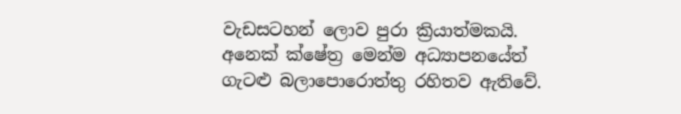වැඩසටහන් ලොව පුරා ක්‍රියාත්මකයි. අනෙක් ක්ෂේත්‍ර මෙන්ම අධ්‍යාපනයේත් ගැටළු බලාපොරොත්තු රහිතව ඇතිවේ.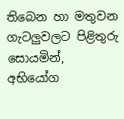තිබෙන හා මතුවන ගැටලුවලට පිළිතුරු සොයමින්, අභියෝග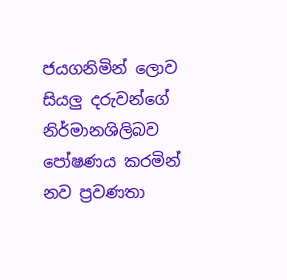ජයගනිමින් ලොව සියලු දරුවන්ගේ නිර්මානශිලිබව පෝෂණය කරමින් නව ප්‍රවණතා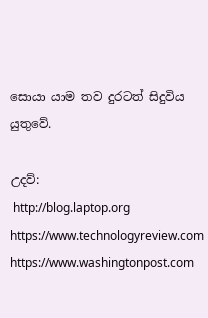සොයා යාම තව දුරටත් සිදුවිය යුතුවේ.

උදව්:
 http://blog.laptop.org
https://www.technologyreview.com
https://www.washingtonpost.com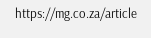https://mg.co.za/article